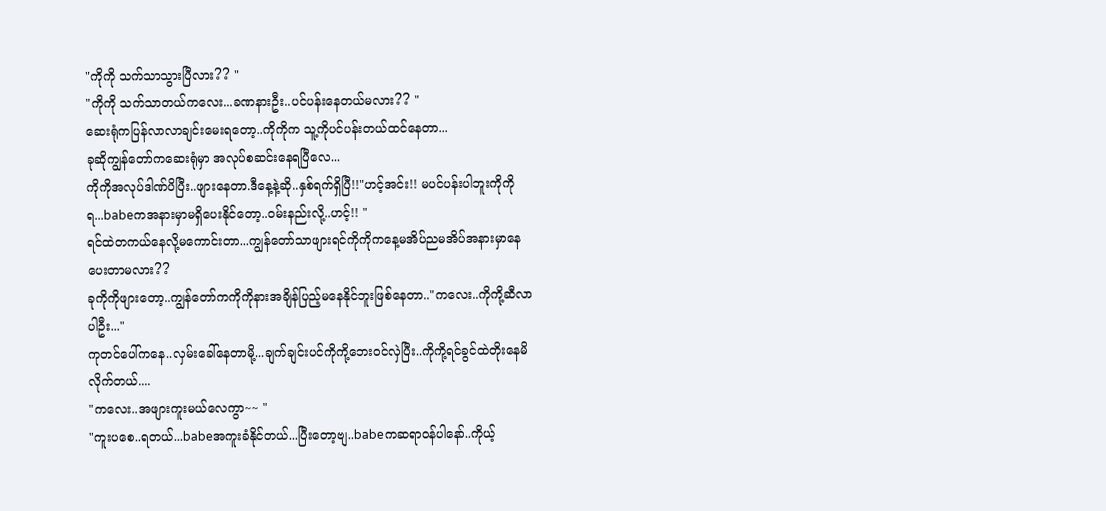"ကိုကို သက်သာသွားပြီလား?? "
"ကိုကို သက်သာတယ်ကလေး...ခဏနားဦး..ပင်ပန်းနေတယ်မလား?? "
ဆေးရုံကပြန်လာလာချင်းမေးရတော့..ကိုကိုက သူ့ကိုပင်ပန်းတယ်ထင်နေတာ...
ခုဆိုကျွန်တော်ကဆေးရုံမှာ အလုပ်စဆင်းနေရပြီလေ...
ကိုကိုအလုပ်ဒါဏ်ပိပြီး..ဖျားနေတာ.ဒီနေ့နဲ့ဆို..နှစ်ရက်ရှိပြီ!!"ဟင့်အင်း!! မပင်ပန်းပါဘူးကိုကိုရ...babeကအနားမှာမရှိပေးနိုင်တော့..ဝမ်းနည်းလို့..ဟင့်!! "
ရင်ထဲတကယ်နေလို့မကောင်းတာ...ကျွန်တော်သာဖျားရင်ကိုကိုကနေ့မအိပ်ညမအိပ်အနားမှာနေပေးတာမလား??
ခုကိုကိုဖျားတော့..ကျွန်တော်ကကိုကိုနားအချိန်ပြည့်မနေနိုင်ဘူးဖြစ်နေတာ.."ကလေး..ကိုကို့ဆီလာပါဦး..."
ကုတင်ပေါ်ကနေ..လှမ်းခေါ်နေတာမို့...ချက်ချင်းပင်ကိုကို့ဘေးဝင်လှဲပြီး..ကိုကို့ရင်ခွင်ထဲတိုးနေမိလိုက်တယ်....
"ကလေး..အဖျားကူးမယ်လေကွာ~~ "
"ကူးပစေ..ရတယ်...babeအကူးခံနိုင်တယ်...ပြီးတော့ဗျ..babeကဆရာဝန်ပါနော်..ကိုယ့်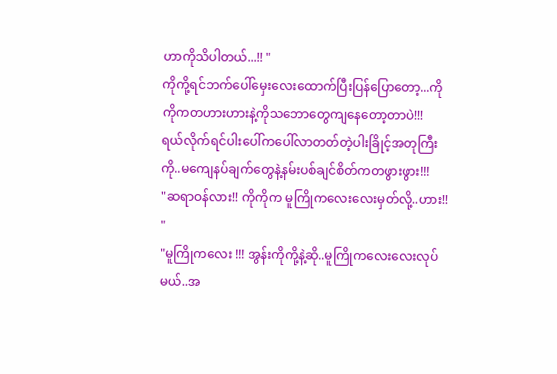ဟာကိုသိပါတယ်...!! "
ကိုကို့ရင်ဘက်ပေါ်မှေးလေးထောက်ပြီးပြန်ပြောတော့...ကိုကိုကတဟားဟားနဲ့ကိုသဘောတွေကျနေတော့တာပဲ!!!
ရယ်လိုက်ရင်ပါးပေါ်ကပေါ်လာတတ်တဲ့ပါးခြိုင့်အတုကြီးကို..မကျေနပ်ချက်တွေနဲ့နမ်းပစ်ချင်စိတ်ကတဖွားဖွား!!!
"ဆရာဝန်လား!! ကိုကိုက မူကြိုကလေးလေးမှတ်လို့..ဟား!! "
"မူကြိုကလေး !!! အွန်းကိုကို့နဲ့ဆို..မူကြိုကလေးလေးလုပ်မယ်..အ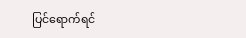ပြင်ရောက်ရင်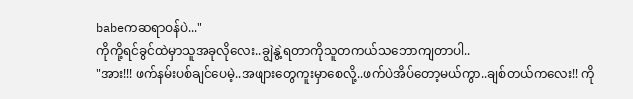babeကဆရာဝန်ပဲ..."
ကိုကို့ရင်ခွင်ထဲမှာသူအခုလိုလေး..ချွဲနွဲ့ရတာကိုသူတကယ်သဘောကျတာပါ..
"အား!!! ဖက်နမ်းပစ်ချင်ပေမဲ့..အဖျားတွေကူးမှာစေလို့..ဖက်ပဲအိပ်တော့မယ်ကွာ..ချစ်တယ်ကလေး!! ကို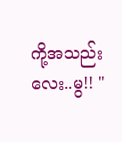ကို့အသည်းလေး..မွ!! "